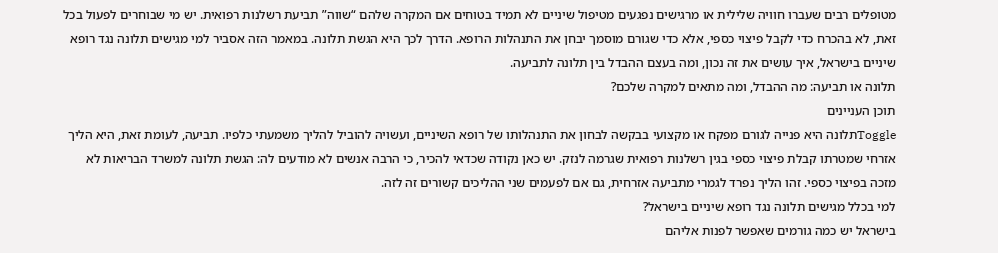מטופלים רבים שעברו חוויה שלילית או מרגישים נפגעים מטיפול שיניים לא תמיד בטוחים אם המקרה שלהם “שווה” תביעת רשלנות רפואית. יש מי שבוחרים לפעול בכל זאת, לא בהכרח כדי לקבל פיצוי כספי, אלא כדי שגורם מוסמך יבחן את התנהלות הרופא. הדרך לכך היא הגשת תלונה. במאמר הזה אסביר למי מגישים תלונה נגד רופא שיניים בישראל, איך עושים את זה נכון, ומה בעצם ההבדל בין תלונה לתביעה.
תלונה או תביעה: מה ההבדל, ומה מתאים למקרה שלכם?
תוכן העניינים
Toggleתלונה היא פנייה לגורם מפקח או מקצועי בבקשה לבחון את התנהלותו של רופא השיניים, ועשויה להוביל להליך משמעתי כלפיו. תביעה, לעומת זאת, היא הליך אזרחי שמטרתו קבלת פיצוי כספי בגין רשלנות רפואית שגרמה לנזק. יש כאן נקודה שכדאי להכיר, כי הרבה אנשים לא מודעים לה: הגשת תלונה למשרד הבריאות לא מזכה בפיצוי כספי. זהו הליך נפרד לגמרי מתביעה אזרחית, גם אם לפעמים שני ההליכים קשורים זה לזה.
למי בכלל מגישים תלונה נגד רופא שיניים בישראל?
בישראל יש כמה גורמים שאפשר לפנות אליהם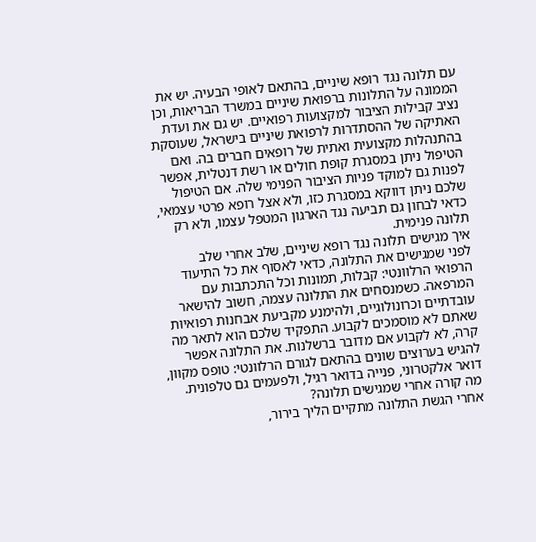עם תלונה נגד רופא שיניים, בהתאם לאופי הבעיה. יש את הממונה על התלונות ברפואת שיניים במשרד הבריאות, וכן נציב קבילות הציבור למקצועות רפואיים. יש גם את ועדת האתיקה של ההסתדרות לרפואת שיניים בישראל, שעוסקת בהתנהלות מקצועית ואתית של רופאים חברים בה. ואם הטיפול ניתן במסגרת קופת חולים או רשת דנטלית, אפשר לפנות גם למוקד פניות הציבור הפנימי שלה. אם הטיפול שלכם ניתן דווקא במסגרת כזו, ולא אצל רופא פרטי עצמאי, כדאי לבחון גם תביעה נגד הארגון המטפל עצמו, ולא רק תלונה פנימית.
איך מגישים תלונה נגד רופא שיניים, שלב אחרי שלב
לפני שמגישים את התלונה, כדאי לאסוף את כל התיעוד הרפואי הרלוונטי: קבלות, תמונות וכל התכתבות עם המרפאה. כשמנסחים את התלונה עצמה, חשוב להישאר עובדתיים וכרונולוגיים, ולהימנע מקביעת אבחנות רפואיות שאתם לא מוסמכים לקבוע. התפקיד שלכם הוא לתאר מה קרה, לא לקבוע אם מדובר ברשלנות. את התלונה אפשר להגיש בערוצים שונים בהתאם לגורם הרלוונטי: טופס מקוון, דואר אלקטרוני, פנייה בדואר רגיל, ולפעמים גם טלפונית.
מה קורה אחרי שמגישים תלונה?
אחרי הגשת התלונה מתקיים הליך בירור,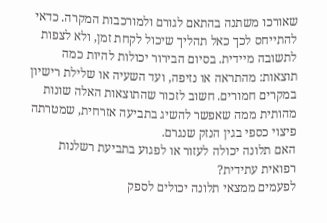שאורכו משתנה בהתאם לגורם ולמורכבות המקרה. כדאי להתייחס לכך כאל תהליך שיכול לקחת זמן, ולא לצפות לתשובה מיידית. בסיום הבירור יכולות להיות כמה תוצאות: מהתראה או נזיפה, ועד השעיה או שלילת רישיון במקרים חמורים. חשוב לזכור שהתוצאות האלה שונות מהותית ממה שאפשר להשיג בתביעה אזרחית, שמטרתה פיצוי כספי בגין הנזק שנגרם.
האם תלונה יכולה לעזור או לפגוע בתביעת רשלנות רפואית עתידית?
לפעמים ממצאי תלונה יכולים לספק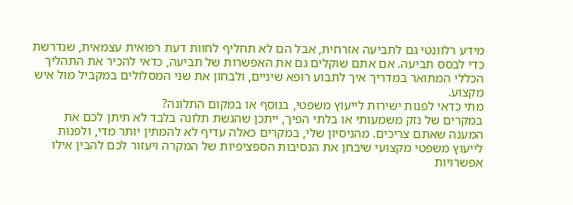מידע רלוונטי גם לתביעה אזרחית, אבל הם לא תחליף לחוות דעת רפואית עצמאית, שנדרשת כדי לבסס תביעה. אם אתם שוקלים גם את האפשרות של תביעה, כדאי להכיר את התהליך הכללי המתואר במדריך איך לתבוע רופא שיניים, ולבחון את שני המסלולים במקביל מול איש מקצוע.
מתי כדאי לפנות ישירות לייעוץ משפטי, בנוסף או במקום התלונה?
במקרים של נזק משמעותי או בלתי הפיך, ייתכן שהגשת תלונה בלבד לא תיתן לכם את המענה שאתם צריכים. מהניסיון שלי, במקרים כאלה עדיף לא להמתין יותר מדי, ולפנות לייעוץ משפטי מקצועי שיבחן את הנסיבות הספציפיות של המקרה ויעזור לכם להבין אילו אפשרויות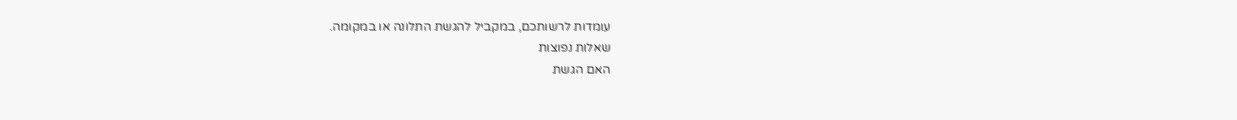עומדות לרשותכם, במקביל להגשת התלונה או במקומה.
שאלות נפוצות
האם הגשת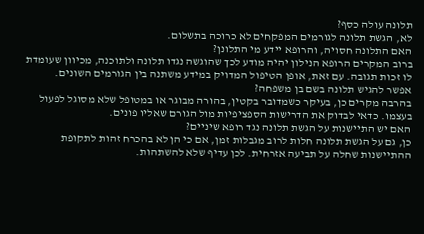תלונה עולה כסף?
לא, הגשת תלונה לגורמים המפקחים לא כרוכה בתשלום.
האם התלונה חסויה, והרופא יידע מי התלונן?
ברוב המקרים הרופא הנילון יהיה מודע לכך שהוגשה נגדו תלונה ולתוכנה, מכיוון שעומדת לו זכות תגובה. עם זאת, אופן הטיפול המדויק במידע משתנה בין הגורמים השונים.
אפשר להגיש תלונה בשם בן משפחה?
בהרבה מקרים כן, בעיקר כשמדובר בקטין, בהורה מבוגר או במטופל שלא מסוגל לפעול בעצמו. כדאי לבדוק את הדרישות הספציפיות מול הגורם שאליו פונים.
האם יש התיישנות על הגשת תלונה נגד רופא שיניים?
כן, גם על הגשת תלונה חלות לרוב מגבלות זמן, אם כי הן לא בהכרח זהות לתקופת ההתיישנות שחלה על תביעה אזרחית. לכן עדיף שלא להשתהות.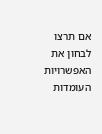אם תרצו לבחון את האפשרויות העומדות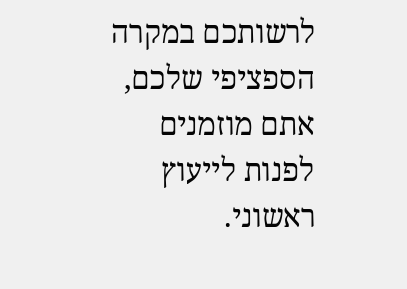לרשותכם במקרה הספציפי שלכם, אתם מוזמנים לפנות לייעוץ ראשוני.